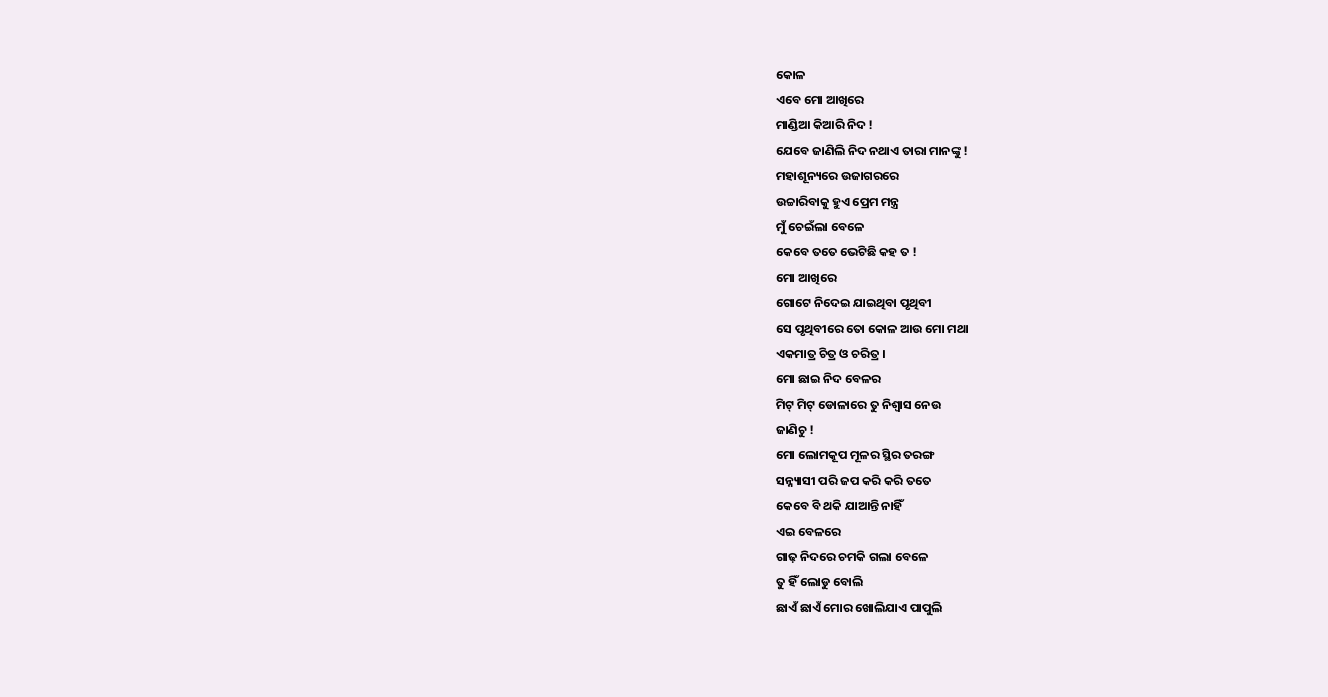କୋଳ
ଏବେ ମୋ ଆଖିରେ
ମାଣ୍ଡିଆ କିଆରି ନିଦ !
ଯେବେ ଜାଣିଲି ନିଦ ନଥାଏ ତାରା ମାନଙ୍କୁ !
ମହାଶୂନ୍ୟରେ ଉଜାଗରରେ
ଉଚ୍ଚାରିବାକୁ ହୁଏ ପ୍ରେମ ମନ୍ତ୍ର
ମୁଁ ଚେଇଁଲା ବେଳେ
କେବେ ତତେ ଭେଟିଛି କହ ତ !
ମୋ ଆଖିରେ
ଗୋଟେ ନିଦେଇ ଯାଇଥିବା ପୃଥିବୀ
ସେ ପୃଥିବୀରେ ତୋ କୋଳ ଆଉ ମୋ ମଥା
ଏକମାତ୍ର ଚିତ୍ର ଓ ଚରିତ୍ର ।
ମୋ ଛାଇ ନିଦ ବେଳର
ମିଟ୍ ମିଟ୍ ଡୋଳାରେ ତୁ ନିଶ୍ୱାସ ନେଉ
ଜାଣିଚୁ !
ମୋ ଲୋମକୂପ ମୂଳର ସ୍ଥିର ତରଙ୍ଗ
ସନ୍ନ୍ୟାସୀ ପରି ଜପ କରି କରି ତତେ
କେବେ ବି ଥକି ଯାଆନ୍ତି ନାହିଁ
ଏଇ ବେଳରେ
ଗାଢ଼ ନିଦରେ ଚମକି ଗଲା ବେଳେ
ତୁ ହିଁ ଲୋଡୁ ବୋଲି
ଛାଏଁ ଛାଏଁ ମୋର ଖୋଲିଯାଏ ପାପୁଲି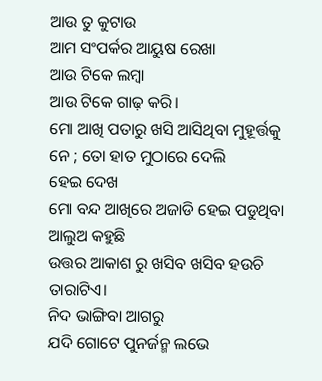ଆଉ ତୁ କୁଟାଉ
ଆମ ସଂପର୍କର ଆୟୁଷ ରେଖା
ଆଉ ଟିକେ ଲମ୍ବା
ଆଉ ଟିକେ ଗାଢ଼ କରି।
ମୋ ଆଖି ପତାରୁ ଖସି ଆସିଥିବା ମୁହୂର୍ତ୍ତକୁ
ନେ ; ତୋ ହାତ ମୁଠାରେ ଦେଲି
ହେଇ ଦେଖ
ମୋ ବନ୍ଦ ଆଖିରେ ଅଜାଡି ହେଇ ପଡୁଥିବା
ଆଲୁଅ କହୁଛି
ଉତ୍ତର ଆକାଶ ରୁ ଖସିବ ଖସିବ ହଉଚି
ତାରାଟିଏ।
ନିଦ ଭାଙ୍ଗିବା ଆଗରୁ
ଯଦି ଗୋଟେ ପୁନର୍ଜନ୍ମ ଲଭେ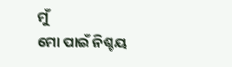ମୁଁ
ମୋ ପାଇଁ ନିଶ୍ଚୟ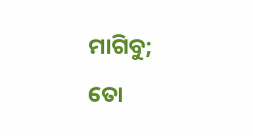ମାଗିବୁ;
ତୋ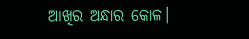ଆଖିର ଅନ୍ଧାର କୋଳ।